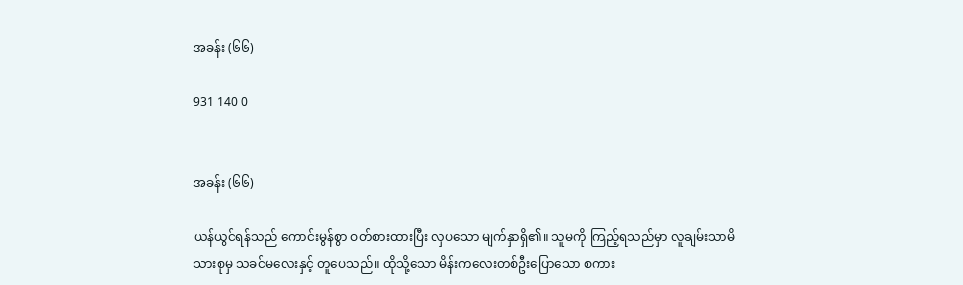အခန်း (၆၆)

931 140 0


အခန်း (၆၆)

ယန်ယွင်ရန်သည် ကောင်းမွန်စွာ ဝတ်စားထားပြီး လှပသော မျက်နှာရှိ၏။ သူမကို ကြည့်ရသည်မှာ လူချမ်းသာမိသားစုမှ သခင်မလေးနှင့် တူပေသည်။ ထိုသို့သော မိန်းကလေးတစ်ဦးပြောသော စကား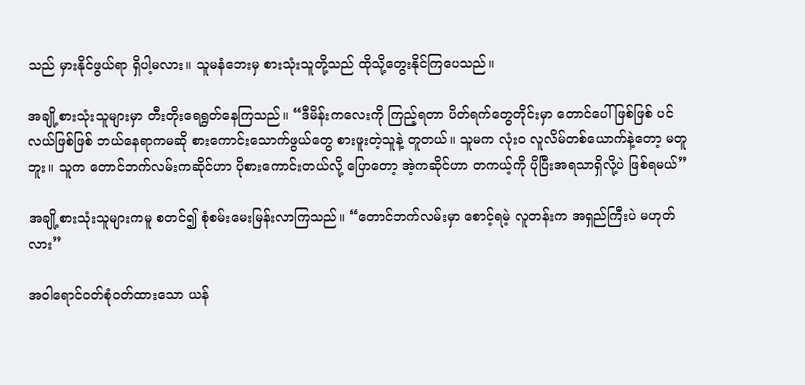သည် မှားနိုင်ဖွယ်ရာ ရှိပါ့မလား။ သူမနံဘေးမှ စားသုံးသူတို့သည် ထိုသို့တွေးနိုင်ကြပေသည်။

အချို့စားသုံးသူများမှာ တီးတိုး‌ရေရွတ်နေကြသည်။ “ဒီမိန်းကလေးကို ကြည့်ရတာ ပိတ်ရက်တွေတိုင်းမှာ တောင်ပေါ်ဖြစ်ဖြစ် ပင်လယ်ဖြစ်ဖြစ် ဘယ်နေရာကမဆို စားကောင်းသောက်ဖွယ်တွေ စားဖူးတဲ့သူနဲ့ တူတယ်။ သူမက လုံးဝ လူလိမ်တစ်ယောက်နဲ့တော့ မတူဘူး။ သူက တောင်ဘက်လမ်းကဆိုင်ဟာ ပိုစားကောင်းတယ်လို့ ပြောတော့ အဲ့ကဆိုင်ဟာ တကယ့်ကို ပိုပြီးအရသာရှိလို့ပဲ ဖြစ်ရမယ်”

အချို့စားသုံးသူများကမူ စတင်၍ စုံစမ်းမေးမြန်းလာကြသည်။ “တောင်ဘက်လမ်းမှာ စောင့်ရမဲ့ လူတန်းက အရှည်ကြီးပဲ မဟုတ်လား”

အဝါရောင်ဝတ်စုံဝတ်ထားသော ယန်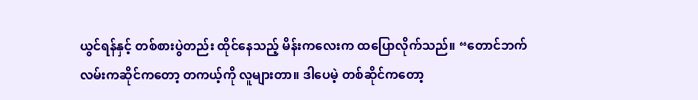ယွင်ရန်နှင့် တစ်စားပွဲတည်း ထိုင်နေသည့် မိန်းကလေးက ထပြောလိုက်သည်။ “တောင်ဘက်လမ်းကဆိုင်ကတော့ တကယ့်ကို လူများတာ။ ဒါပေမဲ့ တစ်ဆိုင်ကတော့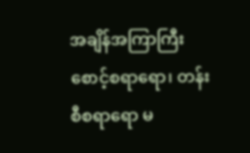အချိန်အကြာကြီး စောင့်စရာရော၊ တန်းစီစရာရော မ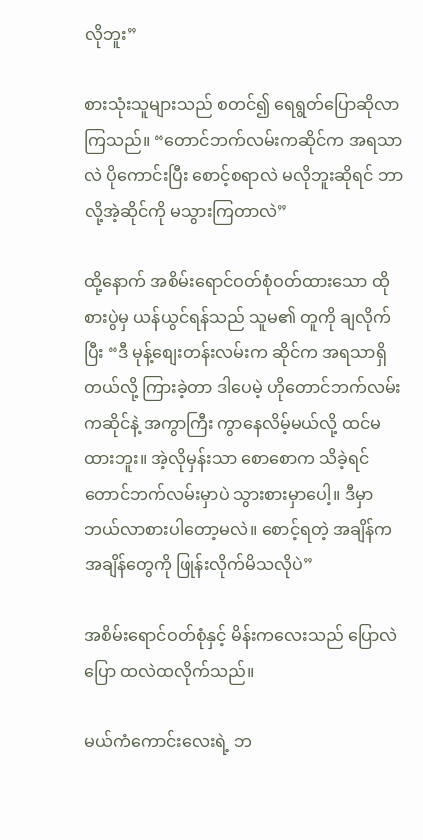လိုဘူး”

စားသုံးသူများသည် စတင်၍ ရေရွတ်ပြောဆိုလာကြသည်။ “တောင်ဘက်လမ်းကဆိုင်က အရသာလဲ ပိုကောင်းပြီး စောင့်စရာလဲ မလိုဘူးဆိုရင် ဘာလို့အဲ့ဆိုင်ကို မသွားကြတာလဲ”

ထို့နောက် အစိမ်းရောင်ဝတ်စုံဝတ်ထားသော ထိုစားပွဲမှ ယန်ယွင်ရန်သည် သူမ၏ တူကို ချလိုက်ပြီး “ဒီ မုန့်စျေးတန်းလမ်းက ဆိုင်က အရသာရှိတယ်လို့ ကြားခဲ့တာ ဒါပေမဲ့ ဟိုတောင်ဘက်လမ်းကဆိုင်နဲ့ အကွာကြီး ကွာနေလိမ့်မယ်လို့ ထင်မထားဘူး။ အဲ့လိုမှန်းသာ စောစောက သိခဲ့ရင် တောင်ဘက်လမ်းမှာပဲ သွားစားမှာပေါ့။ ဒီမှာ ဘယ်လာစားပါတော့မလဲ။ စောင့်ရတဲ့ အချိန်က အချိန်တွေကို ဖြုန်းလိုက်မိသလိုပဲ”

အစိမ်းရောင်ဝတ်စုံနှင့် မိန်းကလေးသည် ပြောလဲပြော ထလဲထလိုက်သည်။

မယ်ကံကောင်းလေးရဲ့ ဘ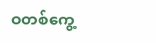ဝတစ်ကွေ့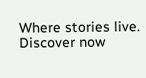Where stories live. Discover now